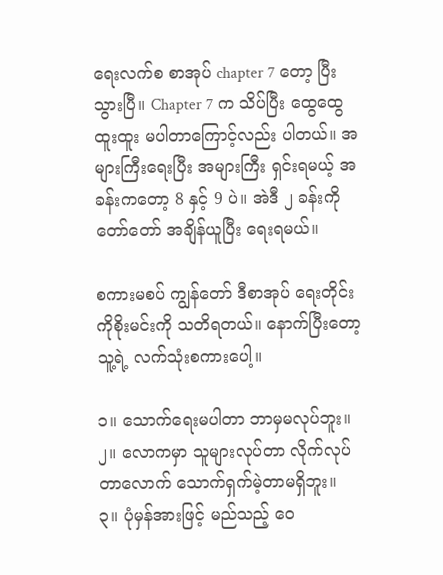ရေးလက်စ စာအုပ် chapter 7 တော့ ပြီးသွားပြီ။ Chapter 7 က သိပ်ပြီး ထွေထွေ ထူးထူး မပါတာကြောင့်လည်း ပါတယ်။ အများကြီးရေးပြီး အများကြီး ရှင်းရမယ့် အခန်းကတော့ 8 နှင့် 9 ပဲ။ အဲဒီ ၂ ခန်းကို တော်တော် အချိန်ယူပြီး ရေးရမယ်။

စကားမစပ် ကျွန်တော် ဒီစာအုပ် ရေးတိုင်း ကိုစိုးမင်းကို သတိရတယ်။ နောက်ပြီးတော့ သူ့ရဲ့ လက်သုံးစကားပေါ့။

၁။ သောက်ရေးမပါတာ ဘာမှမလုပ်ဘူး။
၂။ လောကမှာ သူများလုပ်တာ လိုက်လုပ်တာလောက် သောက်ရှက်မဲ့တာမရှိဘူး။
၃။ ပုံမှန်အားဖြင့် မည်သည့် ဝေ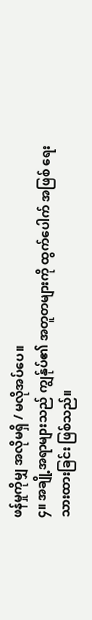ဖန်မှုကိုမျှ အလိုမရှိ / မလိုအပ်ပေ။
၄။ အချို့အရာများသည် ကျွန်ုပ်၏ အတူတများကို ထွက်ပေါက် အဖြစ် ရေးသားထားခြင်း ဖြစ်သည်။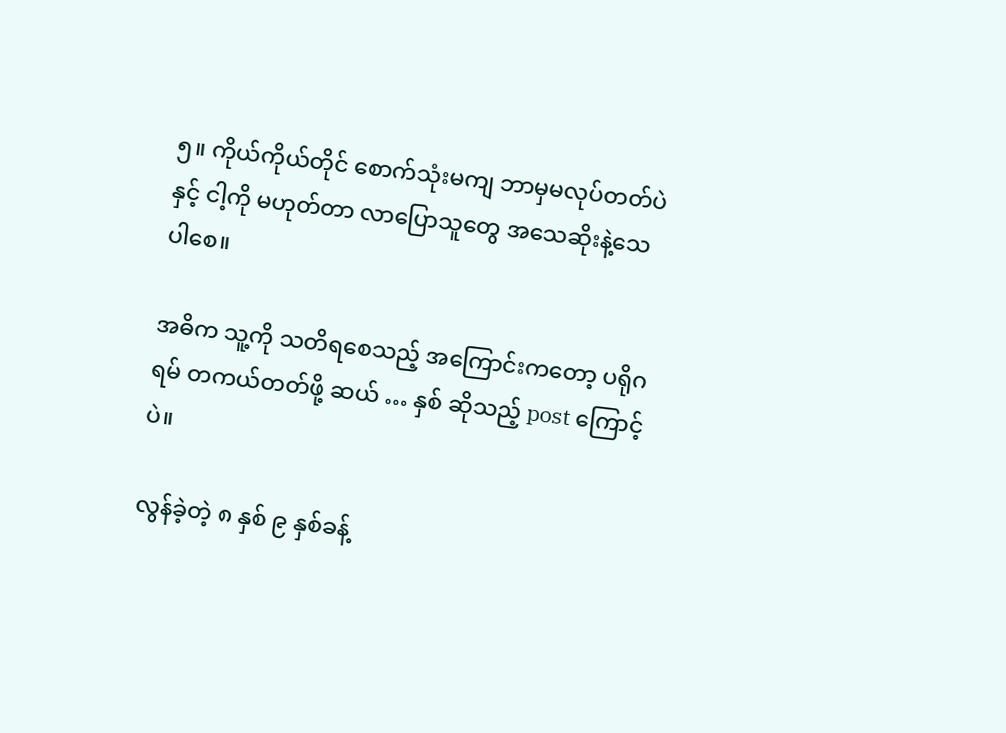၅။ ကိုယ်ကိုယ်တိုင် စောက်သုံးမကျ ဘာမှမလုပ်တတ်ပဲနှင့် ငါ့ကို မဟုတ်တာ လာပြောသူတွေ အသေဆိုးနဲ့သေပါစေ။

အဓိက သူ့ကို သတိရစေသည့် အကြောင်းကတော့ ပရိုဂရမ် တကယ်တတ်ဖို့ ဆယ် … နှစ် ဆိုသည့် post ကြောင့်ပဲ။

လွန်ခဲ့တဲ့ ၈ နှစ် ၉ နှစ်ခန့်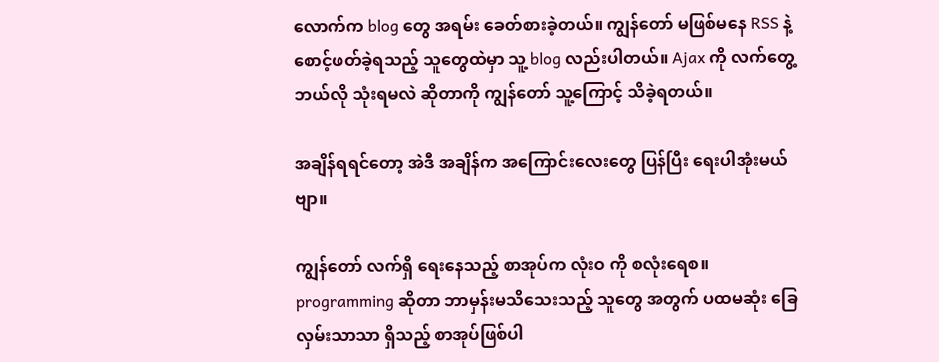လောက်က blog တွေ အရမ်း ခေတ်စားခဲ့တယ်။ ကျွန်တော် မဖြစ်မနေ RSS နဲ့ စောင့်ဖတ်ခဲ့ရသည့် သူတွေထဲမှာ သူ့ blog လည်းပါတယ်။ Ajax ကို လက်တွေ့ ဘယ်လို သုံးရမလဲ ဆိုတာကို ကျွန်တော် သူ့ကြောင့် သိခဲ့ရတယ်။

အချိန်ရရင်တော့ အဲဒီ အချိန်က အကြောင်းလေးတွေ ပြန်ပြီး ရေးပါအုံးမယ်ဗျာ။

ကျွန်တော် လက်ရှိ ရေးနေသည့် စာအုပ်က လုံးဝ ကို စလုံးရေစ။ programming ဆိုတာ ဘာမှန်းမသိသေးသည့် သူတွေ အတွက် ပထမဆုံး ခြေလှမ်းသာသာ ရှိသည့် စာအုပ်ဖြစ်ပါ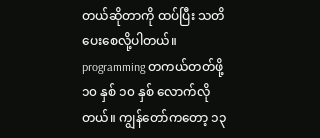တယ်ဆိုတာကို ထပ်ပြီး သတိပေးစေလို့ပါတယ်။ programming တကယ်တတ်ဖို့ ၁၀ နှစ် ၁၀ နှစ် လောက်လိုတယ်။ ကျွန်တော်ကတော့ ၁၃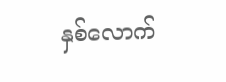နှစ်လောက်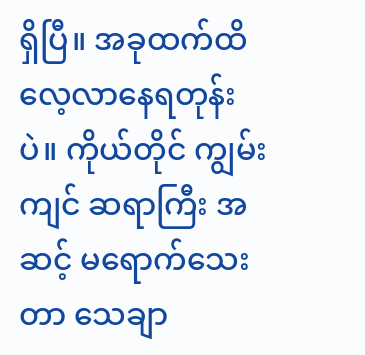ရှိပြီ။ အခုထက်ထိ လေ့လာနေရတုန်းပဲ။ ကိုယ်တိုင် ကျွမ်းကျင် ဆရာကြီး အဆင့် မရောက်သေးတာ သေချာ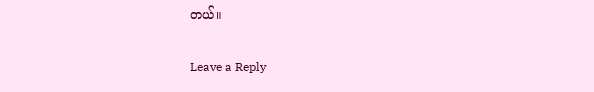တယ်။

Leave a Reply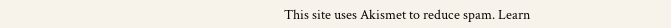This site uses Akismet to reduce spam. Learn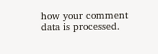how your comment data is processed.